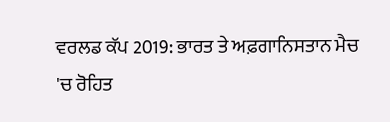ਵਰਲਡ ਕੱਪ 2019: ਭਾਰਤ ਤੇ ਅਫ਼ਗਾਨਿਸਤਾਨ ਮੈਚ 'ਚ ਰੋਹਿਤ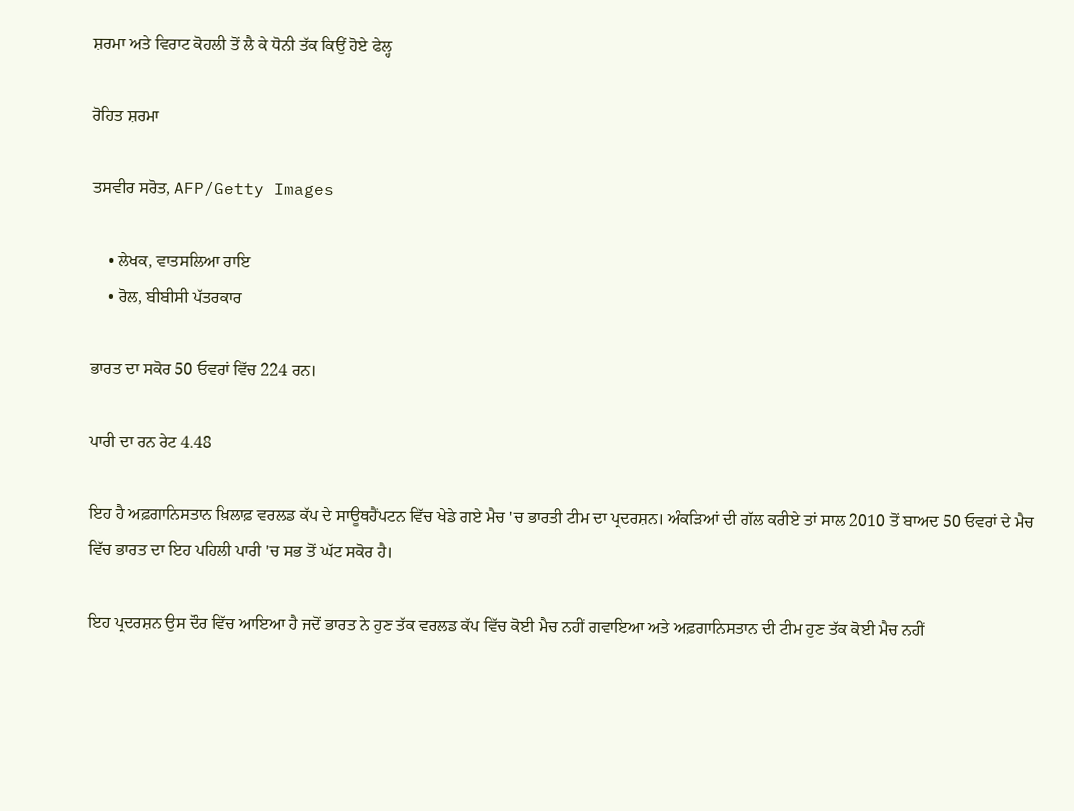ਸ਼ਰਮਾ ਅਤੇ ਵਿਰਾਟ ਕੋਹਲੀ ਤੋਂ ਲੈ ਕੇ ਧੋਨੀ ਤੱਕ ਕਿਉਂ ਹੋਏ ਫੇਲ੍ਹ

ਰੋਹਿਤ ਸ਼ਰਮਾ

ਤਸਵੀਰ ਸਰੋਤ, AFP/Getty Images

    • ਲੇਖਕ, ਵਾਤਸਲਿਆ ਰਾਇ
    • ਰੋਲ, ਬੀਬੀਸੀ ਪੱਤਰਕਾਰ

ਭਾਰਤ ਦਾ ਸਕੋਰ 50 ਓਵਰਾਂ ਵਿੱਚ 224 ਰਨ।

ਪਾਰੀ ਦਾ ਰਨ ਰੇਟ 4.48

ਇਹ ਹੈ ਅਫ਼ਗਾਨਿਸਤਾਨ ਖ਼ਿਲਾਫ਼ ਵਰਲਡ ਕੱਪ ਦੇ ਸਾਊਥਹੈਂਪਟਨ ਵਿੱਚ ਖੇਡੇ ਗਏ ਮੈਚ 'ਚ ਭਾਰਤੀ ਟੀਮ ਦਾ ਪ੍ਰਦਰਸ਼ਨ। ਅੰਕੜਿਆਂ ਦੀ ਗੱਲ ਕਰੀਏ ਤਾਂ ਸਾਲ 2010 ਤੋਂ ਬਾਅਦ 50 ਓਵਰਾਂ ਦੇ ਮੈਚ ਵਿੱਚ ਭਾਰਤ ਦਾ ਇਹ ਪਹਿਲੀ ਪਾਰੀ 'ਚ ਸਭ ਤੋਂ ਘੱਟ ਸਕੋਰ ਹੈ।

ਇਹ ਪ੍ਰਦਰਸ਼ਨ ਉਸ ਦੌਰ ਵਿੱਚ ਆਇਆ ਹੈ ਜਦੋਂ ਭਾਰਤ ਨੇ ਹੁਣ ਤੱਕ ਵਰਲਡ ਕੱਪ ਵਿੱਚ ਕੋਈ ਮੈਚ ਨਹੀਂ ਗਵਾਇਆ ਅਤੇ ਅਫ਼ਗਾਨਿਸਤਾਨ ਦੀ ਟੀਮ ਹੁਣ ਤੱਕ ਕੋਈ ਮੈਚ ਨਹੀਂ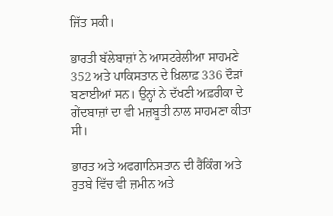ਜਿੱਤ ਸਕੀ।

ਭਾਰਤੀ ਬੱਲੇਬਾਜ਼ਾਂ ਨੇ ਆਸਟਰੇਲੀਆ ਸਾਹਮਣੇ 352 ਅਤੇ ਪਾਕਿਸਤਾਨ ਦੇ ਖ਼ਿਲਾਫ਼ 336 ਦੌੜਾਂ ਬਣਾਈਆਂ ਸਨ। ਉਨ੍ਹਾਂ ਨੇ ਦੱਖਣੀ ਅਫ਼ਰੀਕਾ ਦੇ ਗੇਂਦਬਾਜ਼ਾਂ ਦਾ ਵੀ ਮਜ਼ਬੂਤੀ ਨਾਲ ਸਾਹਮਣਾ ਕੀਤਾ ਸੀ।

ਭਾਰਤ ਅਤੇ ਅਫਗਾਨਿਸਤਾਨ ਦੀ ਰੈਂਕਿੰਗ ਅਤੇ ਰੁਤਬੇ ਵਿੱਚ ਵੀ ਜ਼ਮੀਨ ਅਤੇ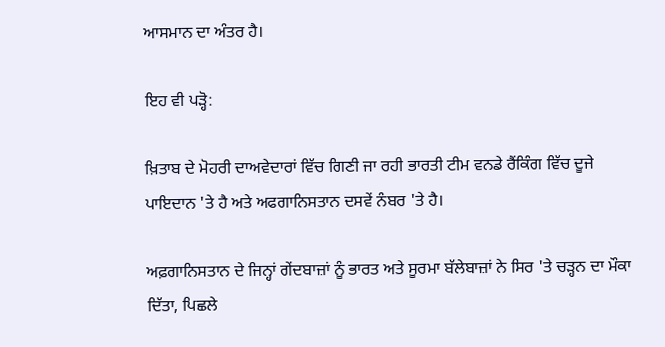ਆਸਮਾਨ ਦਾ ਅੰਤਰ ਹੈ।

ਇਹ ਵੀ ਪੜ੍ਹੋ:

ਖ਼ਿਤਾਬ ਦੇ ਮੋਹਰੀ ਦਾਅਵੇਦਾਰਾਂ ਵਿੱਚ ਗਿਣੀ ਜਾ ਰਹੀ ਭਾਰਤੀ ਟੀਮ ਵਨਡੇ ਰੈਂਕਿੰਗ ਵਿੱਚ ਦੂਜੇ ਪਾਇਦਾਨ 'ਤੇ ਹੈ ਅਤੇ ਅਫਗਾਨਿਸਤਾਨ ਦਸਵੇਂ ਨੰਬਰ 'ਤੇ ਹੈ।

ਅਫ਼ਗਾਨਿਸਤਾਨ ਦੇ ਜਿਨ੍ਹਾਂ ਗੇਂਦਬਾਜ਼ਾਂ ਨੂੰ ਭਾਰਤ ਅਤੇ ਸੂਰਮਾ ਬੱਲੇਬਾਜ਼ਾਂ ਨੇ ਸਿਰ 'ਤੇ ਚੜ੍ਹਨ ਦਾ ਮੌਕਾ ਦਿੱਤਾ, ਪਿਛਲੇ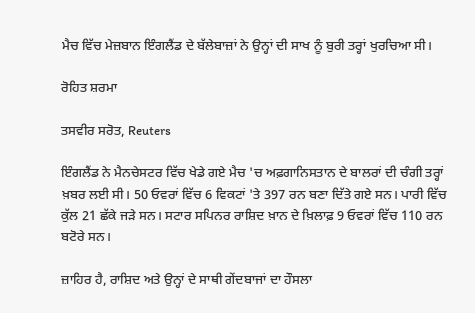ਮੈਚ ਵਿੱਚ ਮੇਜ਼ਬਾਨ ਇੰਗਲੈਂਡ ਦੇ ਬੱਲੇਬਾਜ਼ਾਂ ਨੇ ਉਨ੍ਹਾਂ ਦੀ ਸਾਖ ਨੂੰ ਬੁਰੀ ਤਰ੍ਹਾਂ ਖੁਰਚਿਆ ਸੀ।

ਰੋਹਿਤ ਸ਼ਰਮਾ

ਤਸਵੀਰ ਸਰੋਤ, Reuters

ਇੰਗਲੈਂਡ ਨੇ ਮੈਨਚੇਸਟਰ ਵਿੱਚ ਖੇਡੇ ਗਏ ਮੈਚ 'ਚ ਅਫ਼ਗਾਨਿਸਤਾਨ ਦੇ ਬਾਲਰਾਂ ਦੀ ਚੰਗੀ ਤਰ੍ਹਾਂ ਖ਼ਬਰ ਲਈ ਸੀ। 50 ਓਵਰਾਂ ਵਿੱਚ 6 ਵਿਕਟਾਂ 'ਤੇ 397 ਰਨ ਬਣਾ ਦਿੱਤੇ ਗਏ ਸਨ। ਪਾਰੀ ਵਿੱਚ ਕੁੱਲ 21 ਛੱਕੇ ਜੜੇ ਸਨ। ਸਟਾਰ ਸਪਿਨਰ ਰਾਸ਼ਿਦ ਖ਼ਾਨ ਦੇ ਖ਼ਿਲਾਫ਼ 9 ਓਵਰਾਂ ਵਿੱਚ 110 ਰਨ ਬਟੋਰੇ ਸਨ।

ਜ਼ਾਹਿਰ ਹੈ, ਰਾਸ਼ਿਦ ਅਤੇ ਉਨ੍ਹਾਂ ਦੇ ਸਾਥੀ ਗੇਂਦਬਾਜਾਂ ਦਾ ਹੌਸਲਾ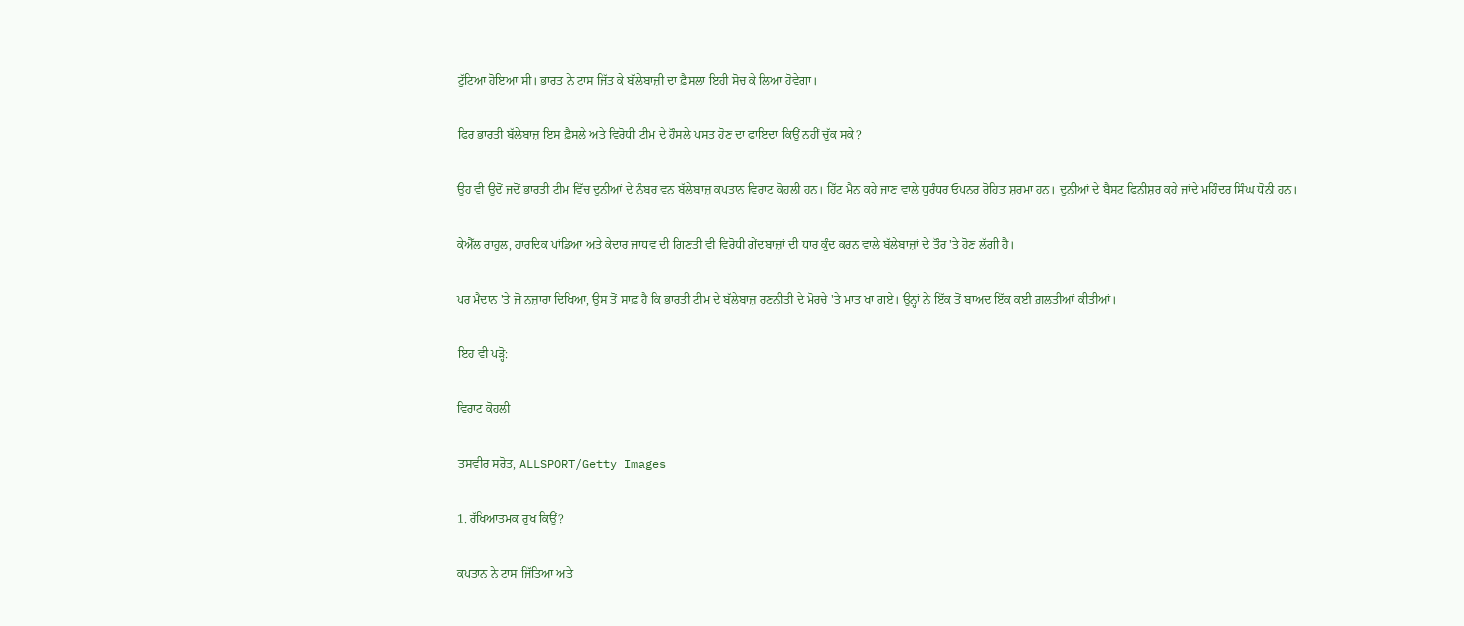ਟੁੱਟਿਆ ਹੋਇਆ ਸੀ। ਭਾਰਤ ਨੇ ਟਾਸ ਜਿੱਤ ਕੇ ਬੱਲੇਬਾਜ਼ੀ ਦਾ ਫ਼ੈਸਲਾ ਇਹੀ ਸੋਚ ਕੇ ਲਿਆ ਹੋਵੇਗਾ।

ਫਿਰ ਭਾਰਤੀ ਬੱਲੇਬਾਜ਼ ਇਸ ਫ਼ੈਸਲੇ ਅਤੇ ਵਿਰੋਧੀ ਟੀਮ ਦੇ ਹੌਸਲੇ ਪਸਤ ਹੋਣ ਦਾ ਫਾਇਦਾ ਕਿਉਂ ਨਹੀਂ ਚੁੱਕ ਸਕੇ?

ਉਹ ਵੀ ਉਦੋਂ ਜਦੋਂ ਭਾਰਤੀ ਟੀਮ ਵਿੱਚ ਦੁਨੀਆਂ ਦੇ ਨੰਬਰ ਵਨ ਬੱਲੇਬਾਜ਼ ਕਪਤਾਨ ਵਿਰਾਟ ਕੋਹਲੀ ਹਨ। ਹਿੱਟ ਮੈਨ ਕਹੇ ਜਾਣ ਵਾਲੇ ਧੁਰੰਧਰ ਓਪਨਰ ਰੋਹਿਤ ਸ਼ਰਮਾ ਹਨ। ਦੁਨੀਆਂ ਦੇ ਬੈਸਟ ਫਿਨੀਸ਼ਰ ਕਹੇ ਜਾਂਦੇ ਮਹਿੰਦਰ ਸਿੰਘ ਧੋਨੀ ਹਨ।

ਕੇਐੱਲ ਰਾਹੁਲ, ਹਾਰਦਿਕ ਪਾਂਡਿਆ ਅਤੇ ਕੇਦਾਰ ਜਾਧਵ ਦੀ ਗਿਣਤੀ ਵੀ ਵਿਰੋਧੀ ਗੇਂਦਬਾਜ਼ਾਂ ਦੀ ਧਾਰ ਕੁੰਦ ਕਰਨ ਵਾਲੇ ਬੱਲੇਬਾਜ਼ਾਂ ਦੇ ਤੌਰ 'ਤੇ ਹੋਣ ਲੱਗੀ ਹੈ।

ਪਰ ਮੈਦਾਨ 'ਤੇ ਜੋ ਨਜ਼ਾਰਾ ਦਿਖਿਆ, ਉਸ ਤੋਂ ਸਾਫ਼ ਹੈ ਕਿ ਭਾਰਤੀ ਟੀਮ ਦੇ ਬੱਲੇਬਾਜ਼ ਰਣਨੀਤੀ ਦੇ ਮੋਰਚੇ 'ਤੇ ਮਾਤ ਖਾ ਗਏ। ਉਨ੍ਹਾਂ ਨੇ ਇੱਕ ਤੋਂ ਬਾਅਦ ਇੱਕ ਕਈ ਗ਼ਲਤੀਆਂ ਕੀਤੀਆਂ।

ਇਹ ਵੀ ਪੜ੍ਹੋ:

ਵਿਰਾਟ ਕੋਹਲੀ

ਤਸਵੀਰ ਸਰੋਤ, ALLSPORT/Getty Images

1. ਰੱਖਿਆਤਮਕ ਰੁਖ ਕਿਉਂ?

ਕਪਤਾਨ ਨੇ ਟਾਸ ਜਿੱਤਿਆ ਅਤੇ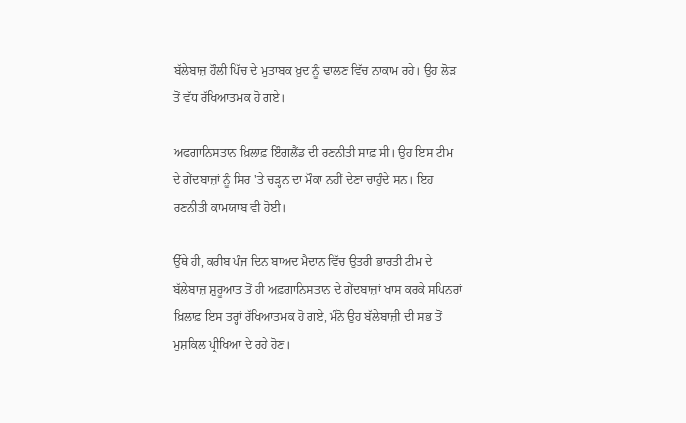ਬੱਲੇਬਾਜ਼ ਹੌਲੀ ਪਿੱਚ ਦੇ ਮੁਤਾਬਕ ਖ਼ੁਦ ਨੂੰ ਢਾਲਣ ਵਿੱਚ ਨਾਕਾਮ ਰਹੇ। ਉਹ ਲੋੜ ਤੋਂ ਵੱਧ ਰੱਖਿਆਤਮਕ ਹੋ ਗਏ।

ਅਫਗਾਨਿਸਤਾਨ ਖ਼ਿਲਾਫ਼ ਇੰਗਲੈਂਡ ਦੀ ਰਣਨੀਤੀ ਸਾਫ਼ ਸੀ। ਉਹ ਇਸ ਟੀਮ ਦੇ ਗੇਂਦਬਾਜ਼ਾਂ ਨੂੰ ਸਿਰ 'ਤੇ ਚੜ੍ਹਨ ਦਾ ਮੌਕਾ ਨਹੀਂ ਦੇਣਾ ਚਾਹੁੰਦੇ ਸਨ। ਇਹ ਰਣਨੀਤੀ ਕਾਮਯਾਬ ਵੀ ਹੋਈ।

ਉੱਥੇ ਹੀ, ਕਰੀਬ ਪੰਜ ਦਿਨ ਬਾਅਦ ਮੈਦਾਨ ਵਿੱਚ ਉਤਰੀ ਭਾਰਤੀ ਟੀਮ ਦੇ ਬੱਲੇਬਾਜ਼ ਸ਼ੁਰੂਆਤ ਤੋਂ ਹੀ ਅਫ਼ਗਾਨਿਸਤਾਨ ਦੇ ਗੇਂਦਬਾਜ਼ਾਂ ਖਾਸ ਕਰਕੇ ਸਪਿਨਰਾਂ ਖ਼ਿਲਾਫ਼ ਇਸ ਤਰ੍ਹਾਂ ਰੱਖਿਆਤਮਕ ਹੋ ਗਏ, ਮੰਨੋ ਉਹ ਬੱਲੇਬਾਜ਼ੀ ਦੀ ਸਭ ਤੋਂ ਮੁਸ਼ਕਿਲ ਪ੍ਰੀਖਿਆ ਦੇ ਰਹੇ ਹੋਣ।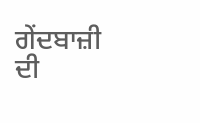ਗੇਂਦਬਾਜ਼ੀ ਦੀ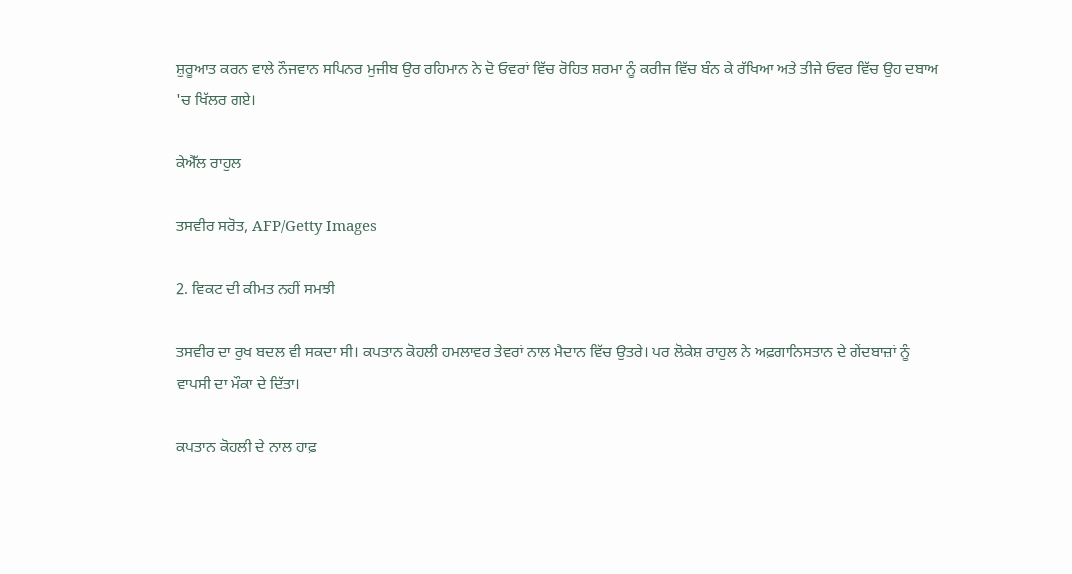ਸ਼ੁਰੂਆਤ ਕਰਨ ਵਾਲੇ ਨੌਜਵਾਨ ਸਪਿਨਰ ਮੁਜੀਬ ਉਰ ਰਹਿਮਾਨ ਨੇ ਦੋ ਓਵਰਾਂ ਵਿੱਚ ਰੋਹਿਤ ਸ਼ਰਮਾ ਨੂੰ ਕਰੀਜ ਵਿੱਚ ਬੰਨ ਕੇ ਰੱਖਿਆ ਅਤੇ ਤੀਜੇ ਓਵਰ ਵਿੱਚ ਉਹ ਦਬਾਅ 'ਚ ਖਿੱਲਰ ਗਏ।

ਕੇਐੱਲ ਰਾਹੁਲ

ਤਸਵੀਰ ਸਰੋਤ, AFP/Getty Images

2. ਵਿਕਟ ਦੀ ਕੀਮਤ ਨਹੀਂ ਸਮਝੀ

ਤਸਵੀਰ ਦਾ ਰੁਖ ਬਦਲ ਵੀ ਸਕਦਾ ਸੀ। ਕਪਤਾਨ ਕੋਹਲੀ ਹਮਲਾਵਰ ਤੇਵਰਾਂ ਨਾਲ ਮੈਦਾਨ ਵਿੱਚ ਉਤਰੇ। ਪਰ ਲੋਕੇਸ਼ ਰਾਹੁਲ ਨੇ ਅਫ਼ਗਾਨਿਸਤਾਨ ਦੇ ਗੇਂਦਬਾਜ਼ਾਂ ਨੂੰ ਵਾਪਸੀ ਦਾ ਮੌਕਾ ਦੇ ਦਿੱਤਾ।

ਕਪਤਾਨ ਕੋਹਲੀ ਦੇ ਨਾਲ ਹਾਫ਼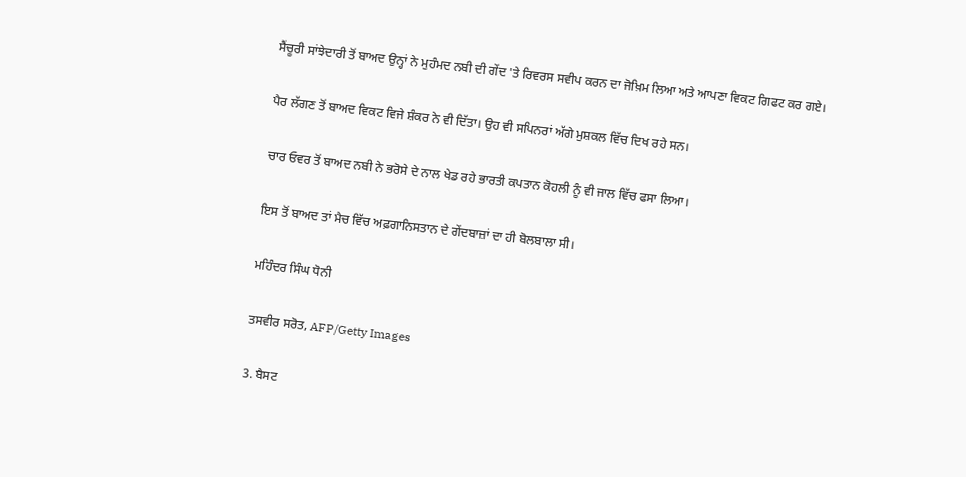ਸੈਂਚੂਰੀ ਸਾਂਝੇਦਾਰੀ ਤੋਂ ਬਾਅਦ ਉਨ੍ਹਾਂ ਨੇ ਮੁਹੰਮਦ ਨਬੀ ਦੀ ਗੇਂਦ 'ਤੇ ਰਿਵਰਸ ਸਵੀਪ ਕਰਨ ਦਾ ਜੋਖ਼ਿਮ ਲਿਆ ਅਤੇ ਆਪਣਾ ਵਿਕਟ ਗਿਫਟ ਕਰ ਗਏ।

ਪੈਰ ਲੱਗਣ ਤੋਂ ਬਾਅਦ ਵਿਕਟ ਵਿਜੇ ਸ਼ੰਕਰ ਨੇ ਵੀ ਦਿੱਤਾ। ਉਹ ਵੀ ਸਪਿਨਰਾਂ ਅੱਗੇ ਮੁਸ਼ਕਲ ਵਿੱਚ ਦਿਖ ਰਹੇ ਸਨ।

ਚਾਰ ਓਵਰ ਤੋਂ ਬਾਅਦ ਨਬੀ ਨੇ ਭਰੋਸੇ ਦੇ ਨਾਲ ਖੇਡ ਰਹੇ ਭਾਰਤੀ ਕਪਤਾਨ ਕੋਹਲੀ ਨੂੰ ਵੀ ਜਾਲ ਵਿੱਚ ਫਸਾ ਲਿਆ।

ਇਸ ਤੋਂ ਬਾਅਦ ਤਾਂ ਮੈਚ ਵਿੱਚ ਅਫ਼ਗਾਨਿਸਤਾਨ ਦੇ ਗੇਂਦਬਾਜ਼ਾਂ ਦਾ ਹੀ ਬੋਲਬਾਲਾ ਸੀ।

ਮਹਿੰਦਰ ਸਿੰਘ ਧੋਨੀ

ਤਸਵੀਰ ਸਰੋਤ, AFP/Getty Images

3. ਬੈਸਟ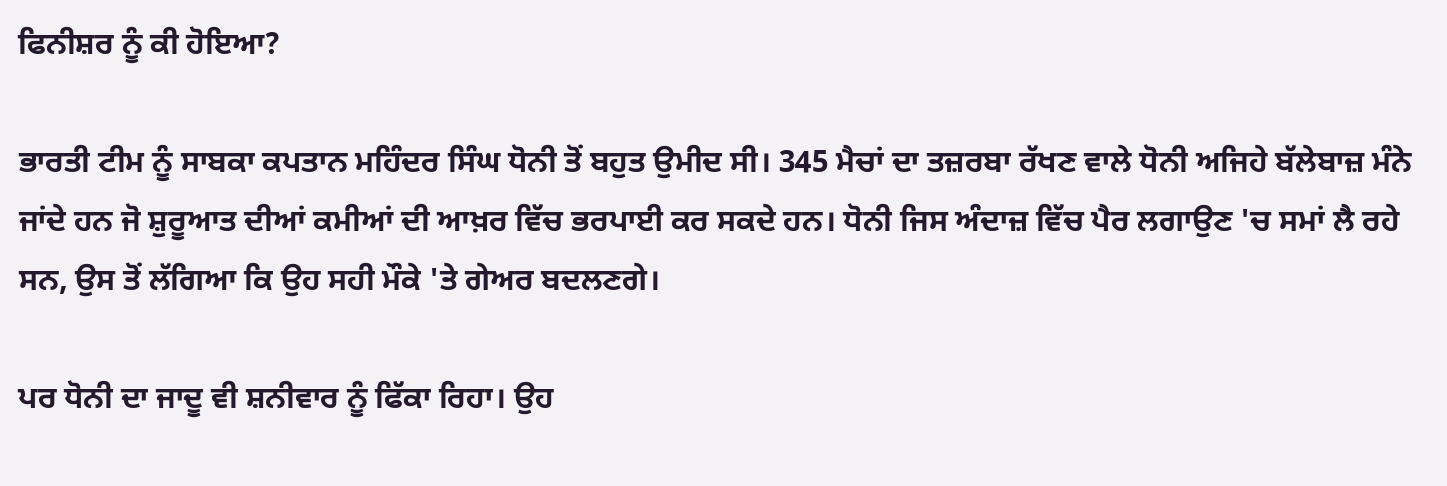ਫਿਨੀਸ਼ਰ ਨੂੰ ਕੀ ਹੋਇਆ?

ਭਾਰਤੀ ਟੀਮ ਨੂੰ ਸਾਬਕਾ ਕਪਤਾਨ ਮਹਿੰਦਰ ਸਿੰਘ ਧੋਨੀ ਤੋਂ ਬਹੁਤ ਉਮੀਦ ਸੀ। 345 ਮੈਚਾਂ ਦਾ ਤਜ਼ਰਬਾ ਰੱਖਣ ਵਾਲੇ ਧੋਨੀ ਅਜਿਹੇ ਬੱਲੇਬਾਜ਼ ਮੰਨੇ ਜਾਂਦੇ ਹਨ ਜੋ ਸ਼ੁਰੂਆਤ ਦੀਆਂ ਕਮੀਆਂ ਦੀ ਆਖ਼ਰ ਵਿੱਚ ਭਰਪਾਈ ਕਰ ਸਕਦੇ ਹਨ। ਧੋਨੀ ਜਿਸ ਅੰਦਾਜ਼ ਵਿੱਚ ਪੈਰ ਲਗਾਉਣ 'ਚ ਸਮਾਂ ਲੈ ਰਹੇ ਸਨ, ਉਸ ਤੋਂ ਲੱਗਿਆ ਕਿ ਉਹ ਸਹੀ ਮੌਕੇ 'ਤੇ ਗੇਅਰ ਬਦਲਣਗੇ।

ਪਰ ਧੋਨੀ ਦਾ ਜਾਦੂ ਵੀ ਸ਼ਨੀਵਾਰ ਨੂੰ ਫਿੱਕਾ ਰਿਹਾ। ਉਹ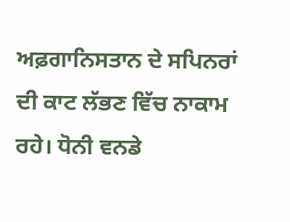ਅਫ਼ਗਾਨਿਸਤਾਨ ਦੇ ਸਪਿਨਰਾਂ ਦੀ ਕਾਟ ਲੱਭਣ ਵਿੱਚ ਨਾਕਾਮ ਰਹੇ। ਧੋਨੀ ਵਨਡੇ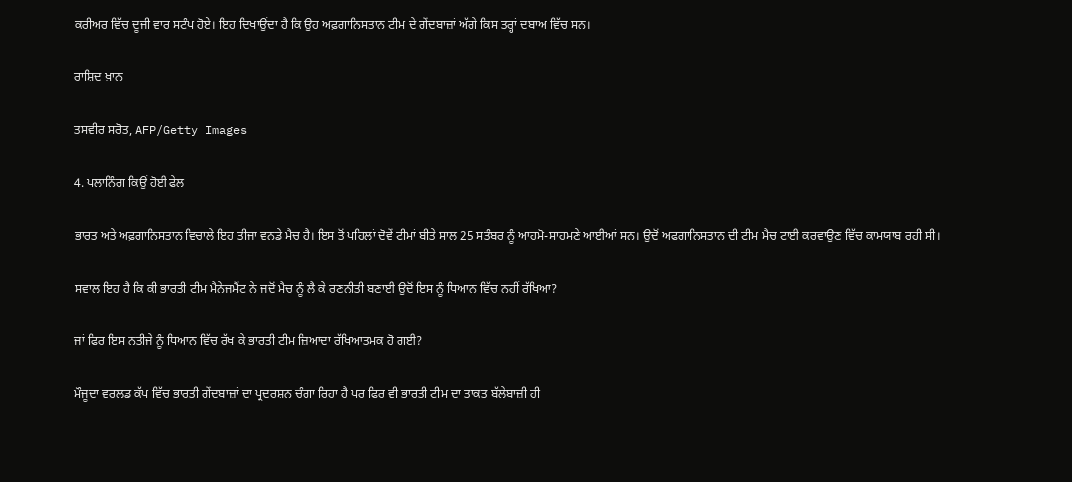ਕਰੀਅਰ ਵਿੱਚ ਦੂਜੀ ਵਾਰ ਸਟੰਪ ਹੋਏ। ਇਹ ਦਿਖਾਉਂਦਾ ਹੈ ਕਿ ਉਹ ਅਫ਼ਗਾਨਿਸਤਾਨ ਟੀਮ ਦੇ ਗੇਂਦਬਾਜ਼ਾਂ ਅੱਗੇ ਕਿਸ ਤਰ੍ਹਾਂ ਦਬਾਅ ਵਿੱਚ ਸਨ।

ਰਾਸ਼ਿਦ ਖ਼ਾਨ

ਤਸਵੀਰ ਸਰੋਤ, AFP/Getty Images

4. ਪਲਾਨਿੰਗ ਕਿਉਂ ਹੋਈ ਫੇਲ

ਭਾਰਤ ਅਤੇ ਅਫ਼ਗਾਨਿਸਤਾਨ ਵਿਚਾਲੇ ਇਹ ਤੀਜਾ ਵਨਡੇ ਮੈਚ ਹੈ। ਇਸ ਤੋਂ ਪਹਿਲਾਂ ਦੋਵੇਂ ਟੀਮਾਂ ਬੀਤੇ ਸਾਲ 25 ਸਤੰਬਰ ਨੂੰ ਆਹਮੋ-ਸਾਹਮਣੇ ਆਈਆਂ ਸਨ। ਉਦੋਂ ਅਫਗਾਨਿਸਤਾਨ ਦੀ ਟੀਮ ਮੈਚ ਟਾਈ ਕਰਵਾਉਣ ਵਿੱਚ ਕਾਮਯਾਬ ਰਹੀ ਸੀ।

ਸਵਾਲ ਇਹ ਹੈ ਕਿ ਕੀ ਭਾਰਤੀ ਟੀਮ ਮੈਨੇਜਮੈਂਟ ਨੇ ਜਦੋਂ ਮੈਚ ਨੂੰ ਲੈ ਕੇ ਰਣਨੀਤੀ ਬਣਾਈ ਉਦੋਂ ਇਸ ਨੂੰ ਧਿਆਨ ਵਿੱਚ ਨਹੀਂ ਰੱਖਿਆ?

ਜਾਂ ਫਿਰ ਇਸ ਨਤੀਜੇ ਨੂੰ ਧਿਆਨ ਵਿੱਚ ਰੱਖ ਕੇ ਭਾਰਤੀ ਟੀਮ ਜ਼ਿਆਦਾ ਰੱਖਿਆਤਮਕ ਹੋ ਗਈ?

ਮੌਜੂਦਾ ਵਰਲਡ ਕੱਪ ਵਿੱਚ ਭਾਰਤੀ ਗੇਂਦਬਾਜ਼ਾਂ ਦਾ ਪ੍ਰਦਰਸ਼ਨ ਚੰਗਾ ਰਿਹਾ ਹੈ ਪਰ ਫਿਰ ਵੀ ਭਾਰਤੀ ਟੀਮ ਦਾ ਤਾਕਤ ਬੱਲੇਬਾਜ਼ੀ ਹੀ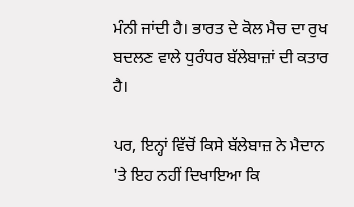ਮੰਨੀ ਜਾਂਦੀ ਹੈ। ਭਾਰਤ ਦੇ ਕੋਲ ਮੈਚ ਦਾ ਰੁਖ ਬਦਲਣ ਵਾਲੇ ਧੁਰੰਧਰ ਬੱਲੇਬਾਜ਼ਾਂ ਦੀ ਕਤਾਰ ਹੈ।

ਪਰ, ਇਨ੍ਹਾਂ ਵਿੱਚੋਂ ਕਿਸੇ ਬੱਲੇਬਾਜ਼ ਨੇ ਮੈਦਾਨ 'ਤੇ ਇਹ ਨਹੀਂ ਦਿਖਾਇਆ ਕਿ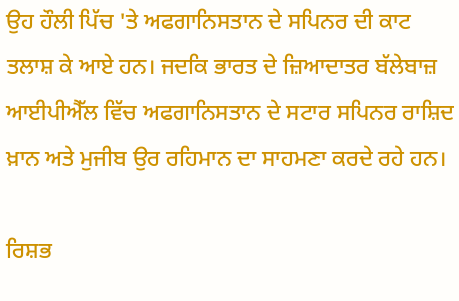ਉਹ ਹੌਲੀ ਪਿੱਚ 'ਤੇ ਅਫਗਾਨਿਸਤਾਨ ਦੇ ਸਪਿਨਰ ਦੀ ਕਾਟ ਤਲਾਸ਼ ਕੇ ਆਏ ਹਨ। ਜਦਕਿ ਭਾਰਤ ਦੇ ਜ਼ਿਆਦਾਤਰ ਬੱਲੇਬਾਜ਼ ਆਈਪੀਐੱਲ ਵਿੱਚ ਅਫਗਾਨਿਸਤਾਨ ਦੇ ਸਟਾਰ ਸਪਿਨਰ ਰਾਸ਼ਿਦ ਖ਼ਾਨ ਅਤੇ ਮੁਜੀਬ ਉਰ ਰਹਿਮਾਨ ਦਾ ਸਾਹਮਣਾ ਕਰਦੇ ਰਹੇ ਹਨ।

ਰਿਸ਼ਭ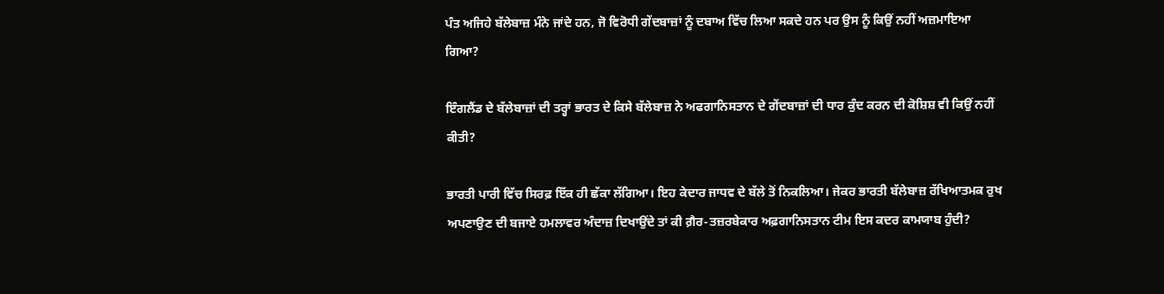ਪੰਤ ਅਜਿਹੇ ਬੱਲੇਬਾਜ਼ ਮੰਨੇ ਜਾਂਦੇ ਹਨ, ਜੋ ਵਿਰੋਧੀ ਗੇਂਦਬਾਜ਼ਾਂ ਨੂੰ ਦਬਾਅ ਵਿੱਚ ਲਿਆ ਸਕਦੇ ਹਨ ਪਰ ਉਸ ਨੂੰ ਕਿਉਂ ਨਹੀਂ ਅਜ਼ਮਾਇਆ ਗਿਆ?

ਇੰਗਲੈਂਡ ਦੇ ਬੱਲੇਬਾਜ਼ਾਂ ਦੀ ਤਰ੍ਹਾਂ ਭਾਰਤ ਦੇ ਕਿਸੇ ਬੱਲੇਬਾਜ਼ ਨੇ ਅਫਗਾਨਿਸਤਾਨ ਦੇ ਗੇਂਦਬਾਜ਼ਾਂ ਦੀ ਧਾਰ ਕੁੰਦ ਕਰਨ ਦੀ ਕੋਸ਼ਿਸ਼ ਵੀ ਕਿਉਂ ਨਹੀਂ ਕੀਤੀ?

ਭਾਰਤੀ ਪਾਰੀ ਵਿੱਚ ਸਿਰਫ਼ ਇੱਕ ਹੀ ਛੱਕਾ ਲੱਗਿਆ। ਇਹ ਕੇਦਾਰ ਜਾਧਵ ਦੇ ਬੱਲੇ ਤੋਂ ਨਿਕਲਿਆ। ਜੇਕਰ ਭਾਰਤੀ ਬੱਲੇਬਾਜ਼ ਰੱਖਿਆਤਮਕ ਰੁਖ ਅਪਣਾਉਣ ਦੀ ਬਜਾਏ ਹਮਲਾਵਰ ਅੰਦਾਜ਼ ਦਿਖਾਉਂਦੇ ਤਾਂ ਕੀ ਗ਼ੈਰ-ਤਜ਼ਰਬੇਕਾਰ ਅਫ਼ਗਾਨਿਸਤਾਨ ਟੀਮ ਇਸ ਕਦਰ ਕਾਮਯਾਬ ਹੁੰਦੀ?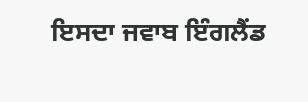ਇਸਦਾ ਜਵਾਬ ਇੰਗਲੈਂਡ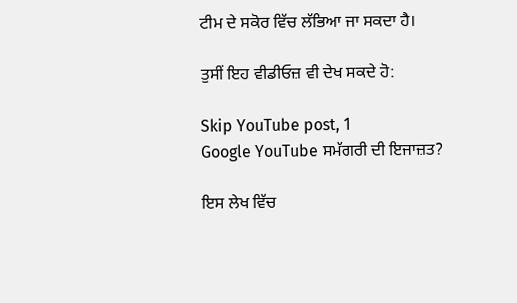ਟੀਮ ਦੇ ਸਕੋਰ ਵਿੱਚ ਲੱਭਿਆ ਜਾ ਸਕਦਾ ਹੈ।

ਤੁਸੀਂ ਇਹ ਵੀਡੀਓਜ਼ ਵੀ ਦੇਖ ਸਕਦੇ ਹੋ:

Skip YouTube post, 1
Google YouTube ਸਮੱਗਰੀ ਦੀ ਇਜਾਜ਼ਤ?

ਇਸ ਲੇਖ ਵਿੱਚ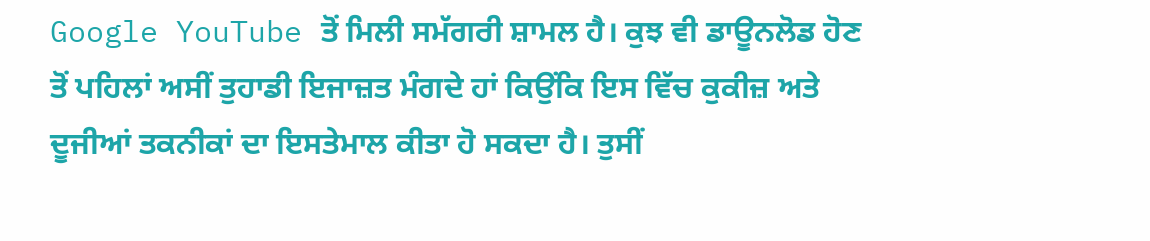Google YouTube ਤੋਂ ਮਿਲੀ ਸਮੱਗਰੀ ਸ਼ਾਮਲ ਹੈ। ਕੁਝ ਵੀ ਡਾਊਨਲੋਡ ਹੋਣ ਤੋਂ ਪਹਿਲਾਂ ਅਸੀਂ ਤੁਹਾਡੀ ਇਜਾਜ਼ਤ ਮੰਗਦੇ ਹਾਂ ਕਿਉਂਕਿ ਇਸ ਵਿੱਚ ਕੁਕੀਜ਼ ਅਤੇ ਦੂਜੀਆਂ ਤਕਨੀਕਾਂ ਦਾ ਇਸਤੇਮਾਲ ਕੀਤਾ ਹੋ ਸਕਦਾ ਹੈ। ਤੁਸੀਂ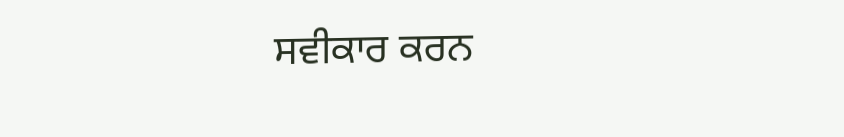ਸਵੀਕਾਰ ਕਰਨ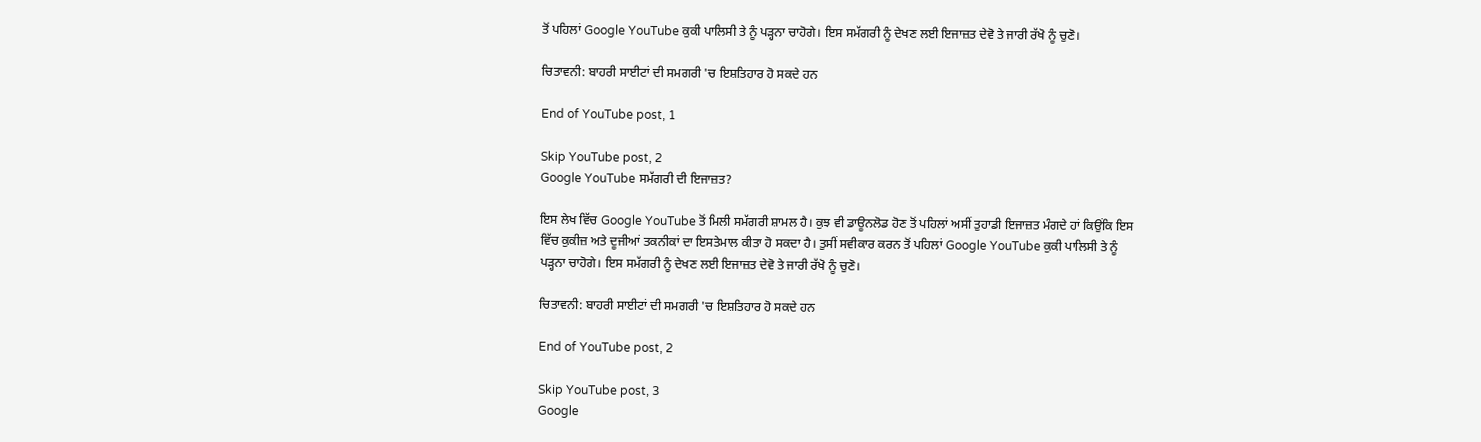ਤੋਂ ਪਹਿਲਾਂ Google YouTube ਕੁਕੀ ਪਾਲਿਸੀ ਤੇ ਨੂੰ ਪੜ੍ਹਨਾ ਚਾਹੋਗੇ। ਇਸ ਸਮੱਗਰੀ ਨੂੰ ਦੇਖਣ ਲਈ ਇਜਾਜ਼ਤ ਦੇਵੋ ਤੇ ਜਾਰੀ ਰੱਖੋ ਨੂੰ ਚੁਣੋ।

ਚਿਤਾਵਨੀ: ਬਾਹਰੀ ਸਾਈਟਾਂ ਦੀ ਸਮਗਰੀ 'ਚ ਇਸ਼ਤਿਹਾਰ ਹੋ ਸਕਦੇ ਹਨ

End of YouTube post, 1

Skip YouTube post, 2
Google YouTube ਸਮੱਗਰੀ ਦੀ ਇਜਾਜ਼ਤ?

ਇਸ ਲੇਖ ਵਿੱਚ Google YouTube ਤੋਂ ਮਿਲੀ ਸਮੱਗਰੀ ਸ਼ਾਮਲ ਹੈ। ਕੁਝ ਵੀ ਡਾਊਨਲੋਡ ਹੋਣ ਤੋਂ ਪਹਿਲਾਂ ਅਸੀਂ ਤੁਹਾਡੀ ਇਜਾਜ਼ਤ ਮੰਗਦੇ ਹਾਂ ਕਿਉਂਕਿ ਇਸ ਵਿੱਚ ਕੁਕੀਜ਼ ਅਤੇ ਦੂਜੀਆਂ ਤਕਨੀਕਾਂ ਦਾ ਇਸਤੇਮਾਲ ਕੀਤਾ ਹੋ ਸਕਦਾ ਹੈ। ਤੁਸੀਂ ਸਵੀਕਾਰ ਕਰਨ ਤੋਂ ਪਹਿਲਾਂ Google YouTube ਕੁਕੀ ਪਾਲਿਸੀ ਤੇ ਨੂੰ ਪੜ੍ਹਨਾ ਚਾਹੋਗੇ। ਇਸ ਸਮੱਗਰੀ ਨੂੰ ਦੇਖਣ ਲਈ ਇਜਾਜ਼ਤ ਦੇਵੋ ਤੇ ਜਾਰੀ ਰੱਖੋ ਨੂੰ ਚੁਣੋ।

ਚਿਤਾਵਨੀ: ਬਾਹਰੀ ਸਾਈਟਾਂ ਦੀ ਸਮਗਰੀ 'ਚ ਇਸ਼ਤਿਹਾਰ ਹੋ ਸਕਦੇ ਹਨ

End of YouTube post, 2

Skip YouTube post, 3
Google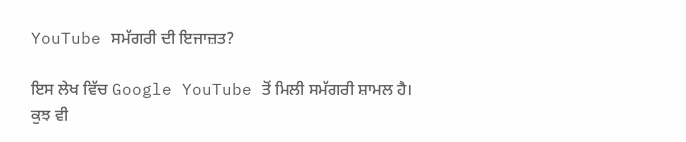YouTube ਸਮੱਗਰੀ ਦੀ ਇਜਾਜ਼ਤ?

ਇਸ ਲੇਖ ਵਿੱਚ Google YouTube ਤੋਂ ਮਿਲੀ ਸਮੱਗਰੀ ਸ਼ਾਮਲ ਹੈ। ਕੁਝ ਵੀ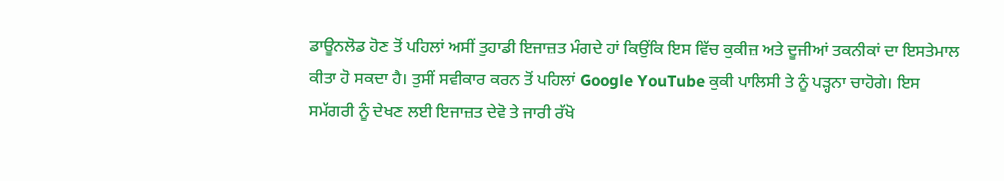ਡਾਊਨਲੋਡ ਹੋਣ ਤੋਂ ਪਹਿਲਾਂ ਅਸੀਂ ਤੁਹਾਡੀ ਇਜਾਜ਼ਤ ਮੰਗਦੇ ਹਾਂ ਕਿਉਂਕਿ ਇਸ ਵਿੱਚ ਕੁਕੀਜ਼ ਅਤੇ ਦੂਜੀਆਂ ਤਕਨੀਕਾਂ ਦਾ ਇਸਤੇਮਾਲ ਕੀਤਾ ਹੋ ਸਕਦਾ ਹੈ। ਤੁਸੀਂ ਸਵੀਕਾਰ ਕਰਨ ਤੋਂ ਪਹਿਲਾਂ Google YouTube ਕੁਕੀ ਪਾਲਿਸੀ ਤੇ ਨੂੰ ਪੜ੍ਹਨਾ ਚਾਹੋਗੇ। ਇਸ ਸਮੱਗਰੀ ਨੂੰ ਦੇਖਣ ਲਈ ਇਜਾਜ਼ਤ ਦੇਵੋ ਤੇ ਜਾਰੀ ਰੱਖੋ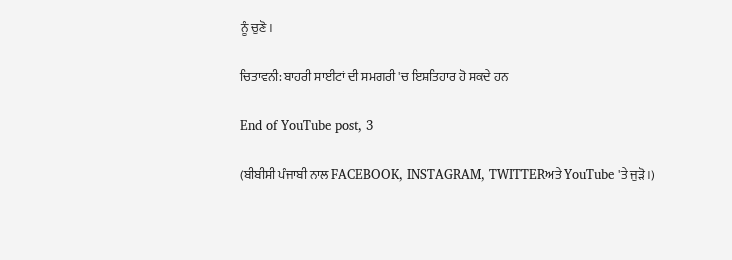ਨੂੰ ਚੁਣੋ।

ਚਿਤਾਵਨੀ: ਬਾਹਰੀ ਸਾਈਟਾਂ ਦੀ ਸਮਗਰੀ 'ਚ ਇਸ਼ਤਿਹਾਰ ਹੋ ਸਕਦੇ ਹਨ

End of YouTube post, 3

(ਬੀਬੀਸੀ ਪੰਜਾਬੀ ਨਾਲ FACEBOOK, INSTAGRAM, TWITTERਅਤੇ YouTube 'ਤੇ ਜੁੜੋ।)